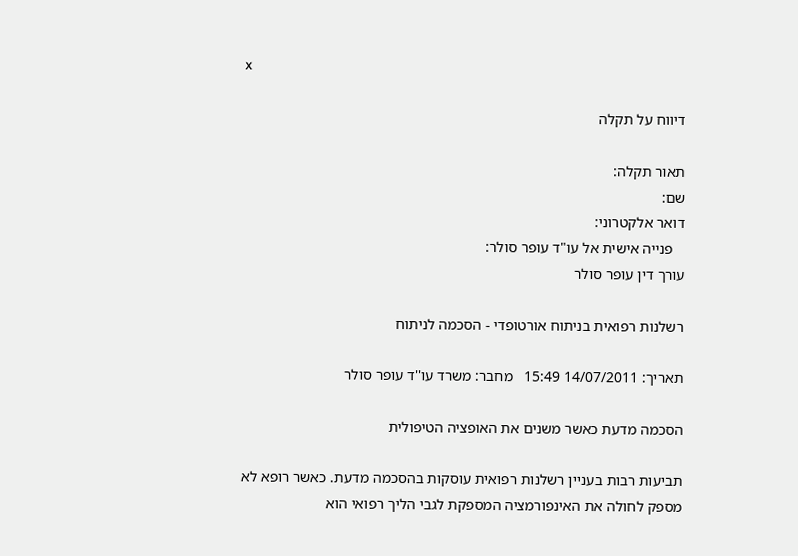x

דיווח על תקלה

תאור תקלה:
שם:
דואר אלקטרוני:
   פנייה אישית אל עו"ד עופר סולר:
עורך דין עופר סולר

רשלנות רפואית בניתוח אורטופדי - הסכמה לניתוח

תאריך: 14/07/2011 15:49   מחבר: משרד עו''ד עופר סולר

הסכמה מדעת כאשר משנים את האופציה הטיפולית

תביעות רבות בעניין רשלנות רפואית עוסקות בהסכמה מדעת. כאשר רופא לא מספק לחולה את האינפורמציה המספקת לגבי הליך רפואי הוא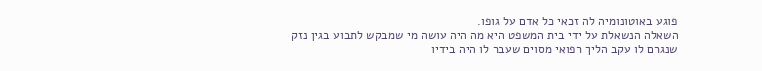פוגע באוטונומיה לה זכאי כל אדם על גופו.
השאלה הנשאלת על ידי בית המשפט היא מה היה עושה מי שמבקש לתבוע בגין נזק שנגרם לו עקב הליך רפואי מסוים שעבר לו היה בידיו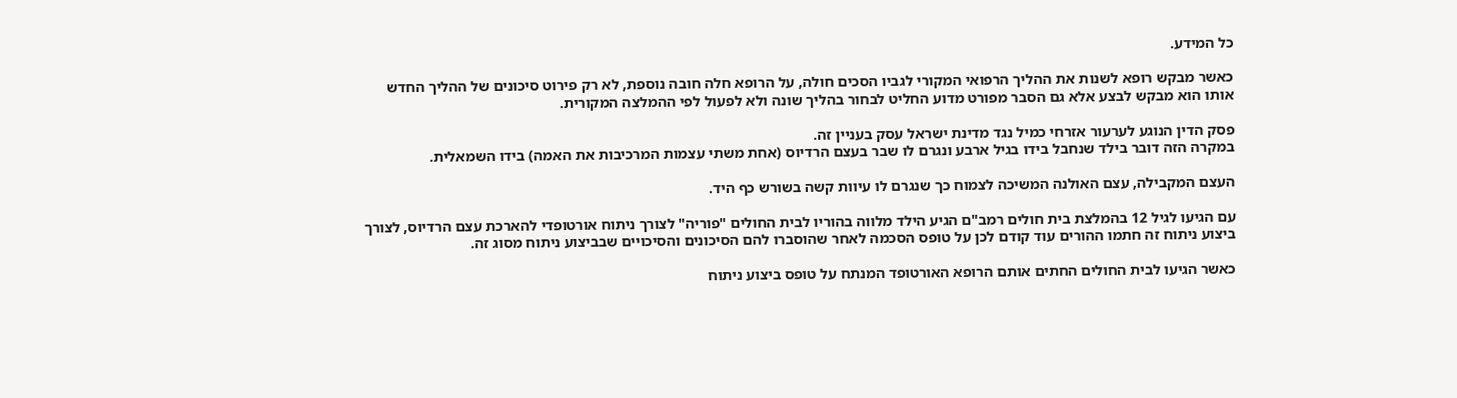כל המידע.

כאשר מבקש רופא לשנות את ההליך הרפואי המקורי לגביו הסכים חולה, על הרופא חלה חובה נוספת, לא רק פירוט סיכונים של ההליך החדש אותו הוא מבקש לבצע אלא גם הסבר מפורט מדוע החליט לבחור בהליך שונה ולא לפעול לפי ההמלצה המקורית.

פסק הדין הנוגע לערעור אזרחי כמיל נגד מדינת ישראל עסק בעניין זה.
במקרה הזה דובר בילד שנחבל בידו בגיל ארבע ונגרם לו שבר בעצם הרדיוס (אחת משתי עצמות המרכיבות את האמה) בידו השמאלית.

העצם המקבילה, עצם האולנה המשיכה לצמוח כך שנגרם לו עיוות קשה בשורש כף היד.

עם הגיעו לגיל 12 בהמלצת בית חולים רמב"ם הגיע הילד מלווה בהוריו לבית החולים "פוריה" לצורך ניתוח אורטופדי להארכת עצם הרדיוס, לצורך ביצוע ניתוח זה חתמו ההורים עוד קודם לכן על טופס הסכמה לאחר שהוסברו להם הסיכונים והסיכויים שבביצוע ניתוח מסוג זה.

כאשר הגיעו לבית החולים החתים אותם הרופא האורטופד המנתח על טופס ביצוע ניתוח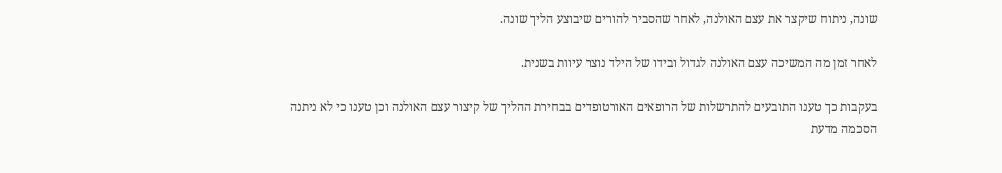שונה, ניתוח שיקצר את עצם האולנה, לאחר שהסביר להורים שיבוצע הליך שונה.

לאחר זמן מה המשיכה עצם האולנה לגדול ובידו של הילד נוצר עיוות בשנית.

בעקבות כך טענו התובעים להתרשלות של הרופאים האורטופדים בבחירת ההליך של קיצור עצם האולנה וכן טענו כי לא ניתנה הסכמה מדעת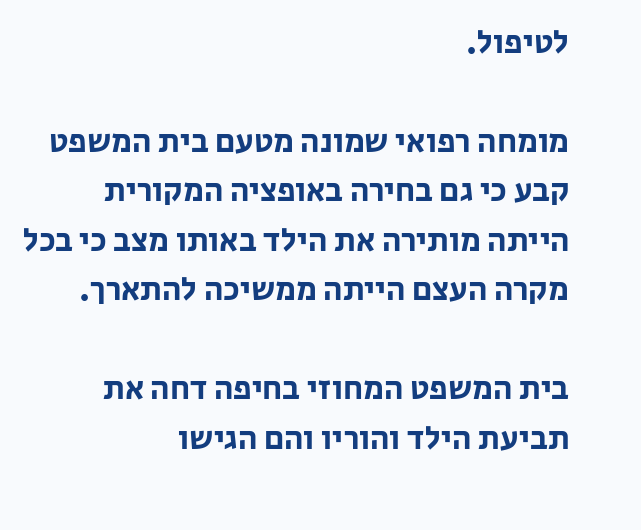לטיפול.

מומחה רפואי שמונה מטעם בית המשפט קבע כי גם בחירה באופציה המקורית הייתה מותירה את הילד באותו מצב כי בכל מקרה העצם הייתה ממשיכה להתארך.

בית המשפט המחוזי בחיפה דחה את תביעת הילד והוריו והם הגישו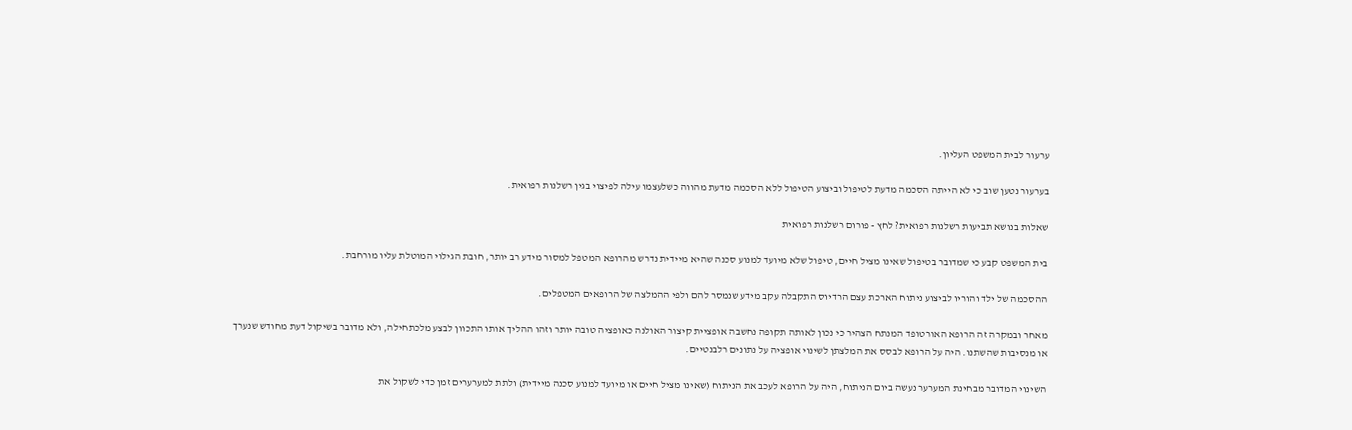ערעור לבית המשפט העליון.

בערעור נטען שוב כי לא הייתה הסכמה מדעת לטיפול וביצוע הטיפול ללא הסכמה מדעת מהווה כשלעצמו עילה לפיצוי בגין רשלנות רפואית.

שאלות בנושא תביעות רשלנות רפואית? לחץ - פורום רשלנות רפואית

בית המשפט קבע כי שמדובר בטיפול שאינו מציל חיים, טיפול שלא מיועד למנוע סכנה שהיא מיידית נדרש מהרופא המטפל למסור מידע רב יותר, חובת הגילוי המוטלת עליו מורחבת.

ההסכמה של ילד והוריו לביצוע ניתוח הארכת עצם הרדיוס התקבלה עקב מידע שנמסר להם ולפי ההמלצה של הרופאים המטפלים.

מאחר ובמקרה זה הרופא האורטופד המנתח הצהיר כי נכון לאותה תקופה נחשבה אופציית קיצור האולנה כאופציה טובה יותר וזהו ההליך אותו התכוון לבצע מלכתחילה, ולא מדובר בשיקול דעת מחודש שנערך או מנסיבות שהשתנו. היה על הרופא לבסס את המלצתן לשינוי אופציה על נתונים רלבנטיים.

השינוי המדובר מבחינת המערער נעשה ביום הניתוח, היה על הרופא לעכב את הניתוח (שאינו מציל חיים או מיועד למנוע סכנה מיידית) ולתת למערערים זמן כדי לשקול את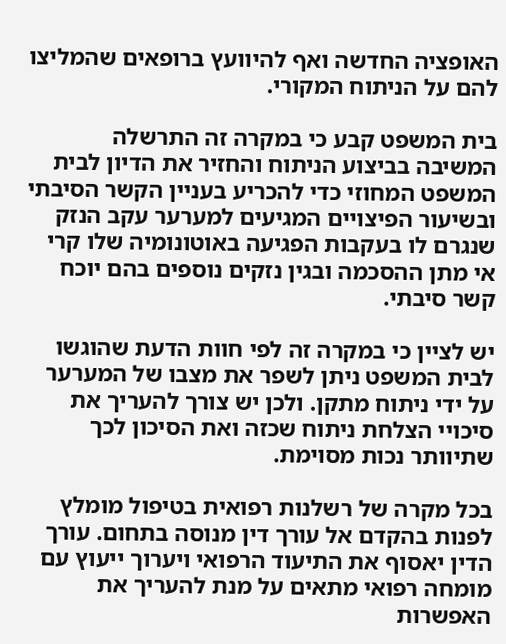האופציה החדשה ואף להיוועץ ברופאים שהמליצו להם על הניתוח המקורי.

בית המשפט קבע כי במקרה זה התרשלה המשיבה בביצוע הניתוח והחזיר את הדיון לבית המשפט המחוזי כדי להכריע בעניין הקשר הסיבתי ובשיעור הפיצויים המגיעים למערער עקב הנזק שנגרם לו בעקבות הפגיעה באוטונומיה שלו קרי אי מתן ההסכמה ובגין נזקים נוספים בהם יוכח קשר סיבתי.

יש לציין כי במקרה זה לפי חוות הדעת שהוגשו לבית המשפט ניתן לשפר את מצבו של המערער על ידי ניתוח מתקן. ולכן יש צורך להעריך את סיכויי הצלחת ניתוח שכזה ואת הסיכון לכך שתיוותר נכות מסוימת.

בכל מקרה של רשלנות רפואית בטיפול מומלץ לפנות בהקדם אל עורך דין מנוסה בתחום. עורך הדין יאסוף את התיעוד הרפואי ויערוך ייעוץ עם מומחה רפואי מתאים על מנת להעריך את האפשרות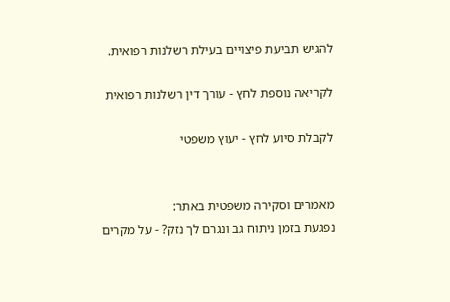להגיש תביעת פיצויים בעילת רשלנות רפואית.

לקריאה נוספת לחץ - עורך דין רשלנות רפואית

לקבלת סיוע לחץ - יעוץ משפטי


מאמרים וסקירה משפטית באתר:
נפגעת בזמן ניתוח גב ונגרם לך נזק? - על מקרים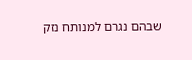שבהם נגרם למנותח נזק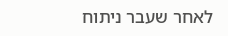לאחר שעבר ניתוח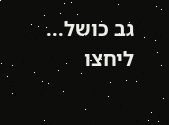גב כושל...
ליחצו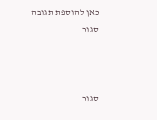כאן להוספת תגובה
סגור



סגור